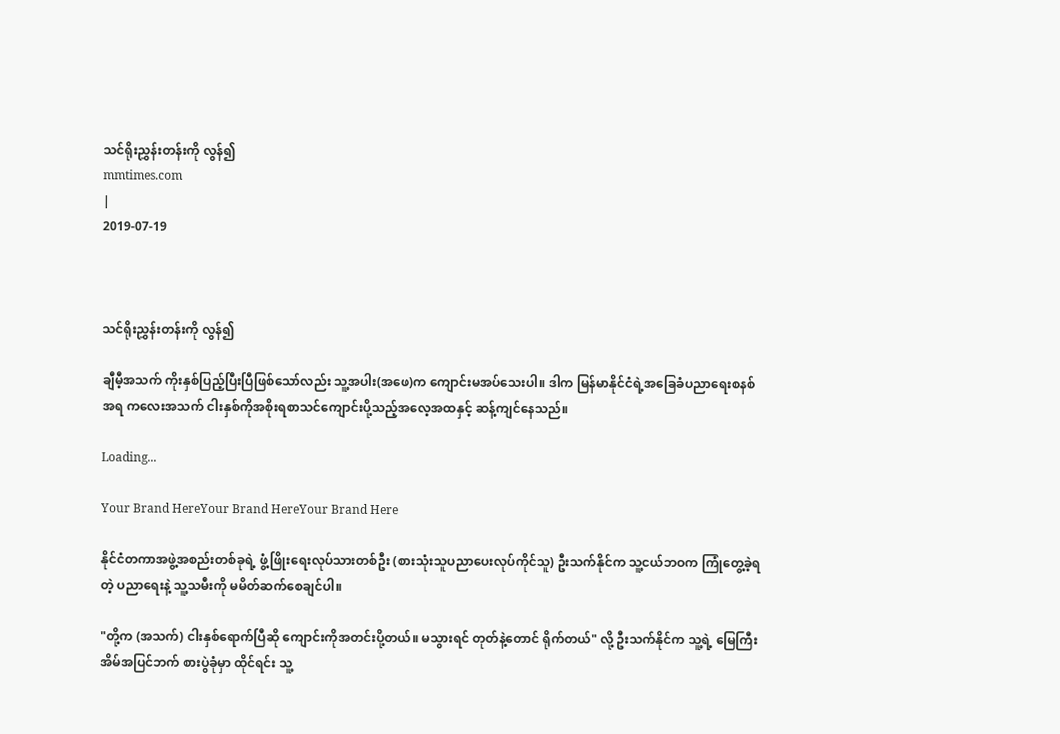သင်ရိုးညွှန်းတန်းကို လွန်၍
mmtimes.com
|
2019-07-19



သင်ရိုးညွှန်းတန်းကို လွန်၍

ချီမီ့အသက် ကိုးနှစ်ပြည့်ပြီးပြီဖြစ်သော်လည်း သူ့အပါး(အဖေ)က ကျောင်းမအပ်သေးပါ။ ဒါက မြန်မာနိုင်ငံရဲ့အခြေခံပညာရေးစနစ်အရ ကလေးအသက် ငါးနှစ်ကိုအစိုးရစာသင်ကျောင်းပို့သည့်အလေ့အထနှင့် ဆန့်ကျင်နေသည်။

Loading...

Your Brand HereYour Brand HereYour Brand Here

နိုင်ငံတကာအဖွဲ့အစည်းတစ်ခုရဲ့ ဖွံ့ဖြိုးရေးလုပ်သားတစ်ဦး (စားသုံးသူပညာပေးလုပ်ကိုင်သူ) ဦးသက်နိုင်က သူ့ငယ်ဘဝက ကြုံတွေ့ခဲ့ရတဲ့ ပညာရေးနဲ့ သူ့သမီးကို မမိတ်ဆက်စေချင်ပါ။

"တို့က (အသက်) ငါးနှစ်ရောက်ပြီဆို ကျောင်းကိုအတင်းပို့တယ်။ မသွားရင် တုတ်နဲ့တောင် ရိုက်တယ်" လို့ ဦးသက်နိုင်က သူ့ရဲ့ မြေကြီးအိမ်အပြင်ဘက် စားပွဲခုံမှာ ထိုင်ရင်း သူ့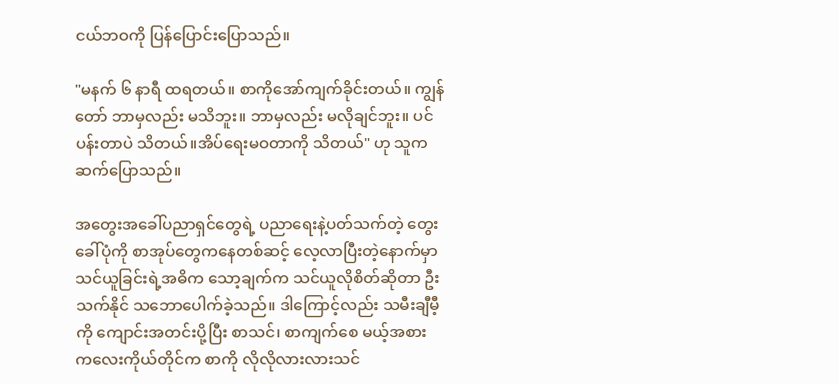ငယ်ဘဝကို ပြန်ပြောင်းပြောသည်။

"မနက် ၆ နာရီ ထရတယ်။ စာကိုအော်ကျက်ခိုင်းတယ်။ ကျွန်တော် ဘာမှလည်း မသိဘူး။ ဘာမှလည်း မလိုချင်ဘူး။ ပင်ပန်းတာပဲ သိတယ်။အိပ်ရေးမဝတာကို သိတယ်" ဟု သူက ဆက်ပြောသည်။

အတွေးအခေါ်ပညာရှင်တွေရဲ့ ပညာရေးနဲ့ပတ်သက်တဲ့ တွေးခေါ်ပုံကို စာအုပ်တွေကနေတစ်ဆင့် လေ့လာပြီးတဲ့နောက်မှာ သင်ယူခြင်းရဲ့အဓိက သော့ချက်က သင်ယူလိုစိတ်ဆိုတာ ဦးသက်နိုင် သဘောပေါက်ခဲ့သည်။ ဒါကြောင့်လည်း သမီးချီမီ့ကို ကျောင်းအတင်းပို့ပြီး စာသင်၊ စာကျက်စေ မယ့်အစား ကလေးကိုယ်တိုင်က စာကို လိုလိုလားလားသင်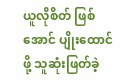ယူလိုစိတ် ဖြစ်အောင် ပျိုးထောင်ဖို့ သူဆုံးဖြတ်ခဲ့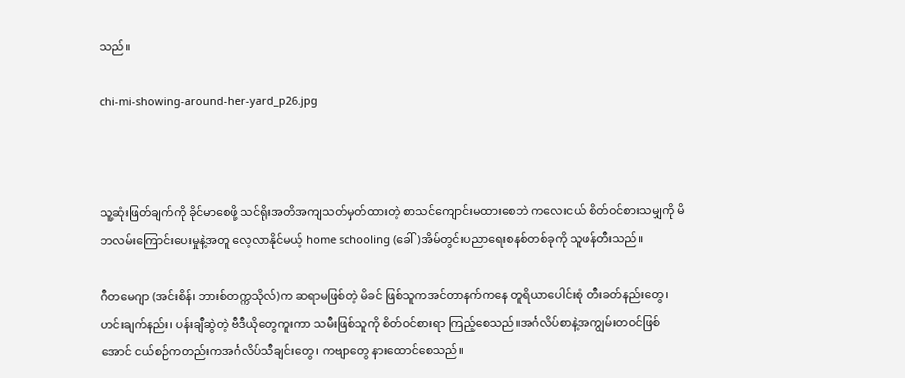သည်။

chi-mi-showing-around-her-yard_p26.jpg



သူ့ဆုံးဖြတ်ချက်ကို ခိုင်မာစေဖို့ သင်ရိုးအတိအကျသတ်မှတ်ထားတဲ့ စာသင်ကျောင်းမထားစေဘဲ ကလေးငယ် စိတ်ဝင်စားသမျှကို မိဘလမ်းကြောင်းပေးမှုနဲ့အတူ လေ့လာနိုင်မယ့် home schooling (ခေါ်)အိမ်တွင်းပညာရေးစနစ်တစ်ခုကို သူဖန်တီးသည်။

ဂီတမေဂျာ (အင်းစိန်၊ ဘားစ်တက္ကသိုလ်)က ဆရာမဖြစ်တဲ့ မိခင် ဖြစ်သူကအင်တာနက်ကနေ တူရိယာပေါင်းစုံ တီးခတ်နည်းတွေ၊ ဟင်းချက်နည်း၊ ပန်းချီဆွဲတဲ့ ဗီဒီယိုတွေကူးကာ သမီးဖြစ်သူကို စိတ်ဝင်စားရာ ကြည့်စေသည်။အင်္ဂလိပ်စာနဲ့အကျွမ်းတဝင်ဖြစ်အောင် ငယ်စဉ်ကတည်းကအင်္ဂလိပ်သီချင်းတွေ၊ ကဗျာတွေ နားထောင်စေသည်။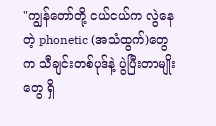"ကျွန်တော်တို့ ငယ်ငယ်က လွဲနေတဲ့ phonetic (အသံထွက်)တွေက သီချင်းတစ်ပုဒ်နဲ့ ပွဲပြီးတာမျိုးတွေ ရှိ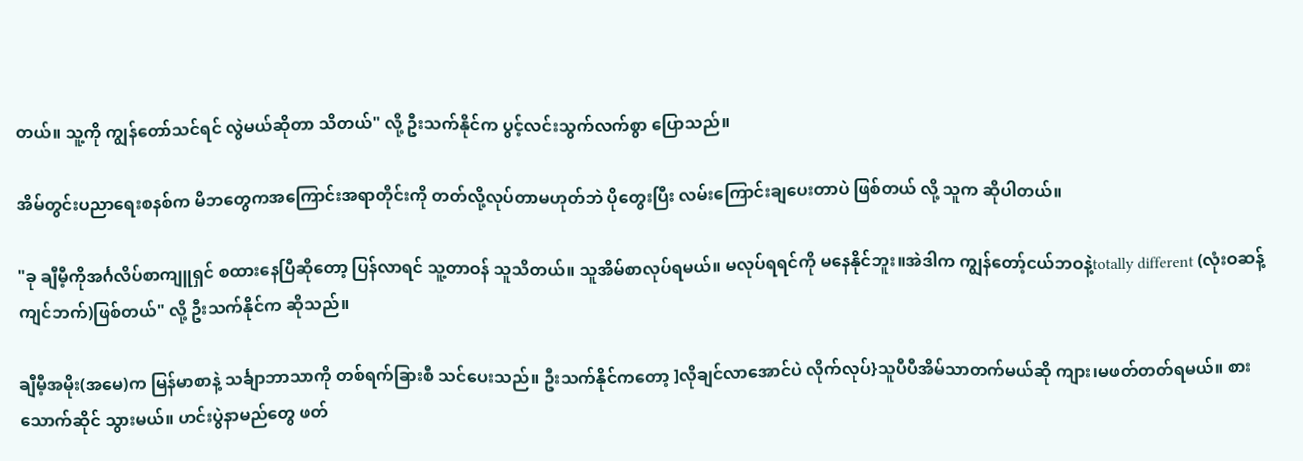တယ်။ သူ့ကို ကျွန်တော်သင်ရင် လွဲမယ်ဆိုတာ သိတယ်" လို့ ဦးသက်နိုင်က ပွင့်လင်းသွက်လက်စွာ ပြောသည်။

အိမ်တွင်းပညာရေးစနစ်က မိဘတွေကအကြောင်းအရာတိုင်းကို တတ်လို့လုပ်တာမဟုတ်ဘဲ ပိုတွေးပြီး လမ်းကြောင်းချပေးတာပဲ ဖြစ်တယ် လို့ သူက ဆိုပါတယ်။

"ခု ချီမီ့ကိုအင်္ဂလိပ်စာကျူရှင် စထားနေပြီဆိုတော့ ပြန်လာရင် သူ့တာဝန် သူသိတယ်။ သူအိမ်စာလုပ်ရမယ်။ မလုပ်ရရင်ကို မနေနိုင်ဘူး။အဲဒါက ကျွန်တော့်ငယ်ဘဝနဲ့totally different (လုံးဝဆန့်ကျင်ဘက်)ဖြစ်တယ်" လို့ ဦးသက်နိုင်က ဆိုသည်။

ချီမီ့အမိုး(အမေ)က မြန်မာစာနဲ့ သင်္ချာဘာသာကို တစ်ရက်ခြားစီ သင်ပေးသည်။ ဦးသက်နိုင်ကတော့ ]လိုချင်လာအောင်ပဲ လိုက်လုပ်}သူပီပီအိမ်သာတက်မယ်ဆို ကျား၊မဖတ်တတ်ရမယ်။ စားသောက်ဆိုင် သွားမယ်။ ဟင်းပွဲနာမည်တွေ ဖတ်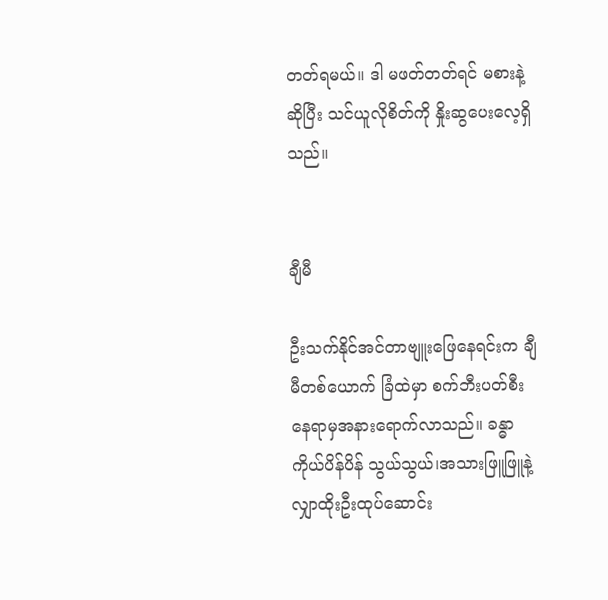တတ်ရမယ်။ ဒါ မဖတ်တတ်ရင် မစားနဲ့ဆိုပြီး သင်ယူလိုစိတ်ကို နှိုးဆွပေးလေ့ရှိသည်။


ချီမီ

ဦးသက်နိုင်အင်တာဗျူးဖြေနေရင်းက ချီမီတစ်ယောက် ခြံထဲမှာ စက်ဘီးပတ်စီးနေရာမှအနားရောက်လာသည်။ ခန္ဓာကိုယ်ပိန်ပိန် သွယ်သွယ်၊အသားဖြူဖြူနဲ့ လျှာထိုးဦးထုပ်ဆောင်း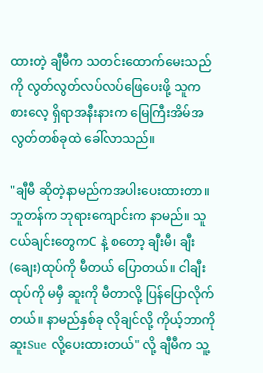ထားတဲ့ ချီမီက သတင်းထောက်မေးသည်ကို လွတ်လွတ်လပ်လပ်ဖြေပေးဖို့ သူကစားလေ့ ရှိရာအနီးနားက မြေကြီးအိမ်အလွတ်တစ်ခုထဲ ခေါ်လာသည်။

"ချီမီ ဆိုတဲ့နာမည်ကအပါးပေးထားတာ။ ဘူတန်က ဘုရားကျောင်းက နာမည်။ သူငယ်ချင်းတွေကC နဲ့ စတော့ ချီးမီ၊ ချီး(ချေး)ထုပ်ကို မီတယ် ပြောတယ်။ ငါချီးထုပ်ကို မမှီ ဆူးကို မီတာလို့ ပြန်ပြောလိုက်တယ်။ နာမည်နှစ်ခု လိုချင်လို့ ကိုယ့်ဘာကို ဆူးSue လို့ပေးထားတယ်" လို့ ချီမီက သူ့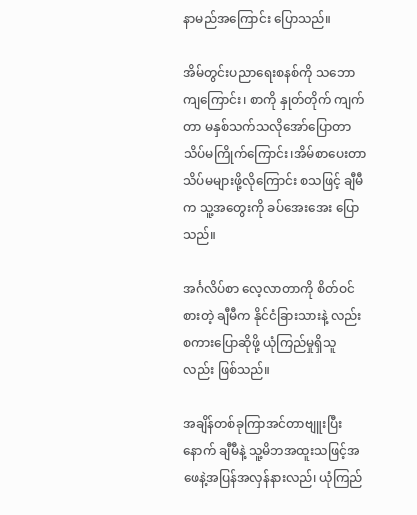နာမည်အကြောင်း ပြောသည်။

အိမ်တွင်းပညာရေးစနစ်ကို သဘောကျကြောင်း၊ စာကို နှုတ်တိုက် ကျက်တာ မနှစ်သက်သလိုအော်ပြောတာ သိပ်မကြိုက်ကြောင်း၊အိမ်စာပေးတာ သိပ်မများဖို့လိုကြောင်း စသဖြင့် ချီမီက သူ့အတွေးကို ခပ်အေးအေး ပြောသည်။

အင်္ဂလိပ်စာ လေ့လာတာကို စိတ်ဝင်စားတဲ့ ချီမီက နိုင်ငံခြားသားနဲ့ လည်း စကားပြောဆိုဖို့ ယုံကြည်မှုရှိသူလည်း ဖြစ်သည်။

အချိန်တစ်ခုကြာအင်တာဗျူးပြီးနောက် ချီမီနဲ့ သူ့မိဘအထူးသဖြင့်အဖေနဲ့အပြန်အလှန်နားလည်၊ ယုံကြည်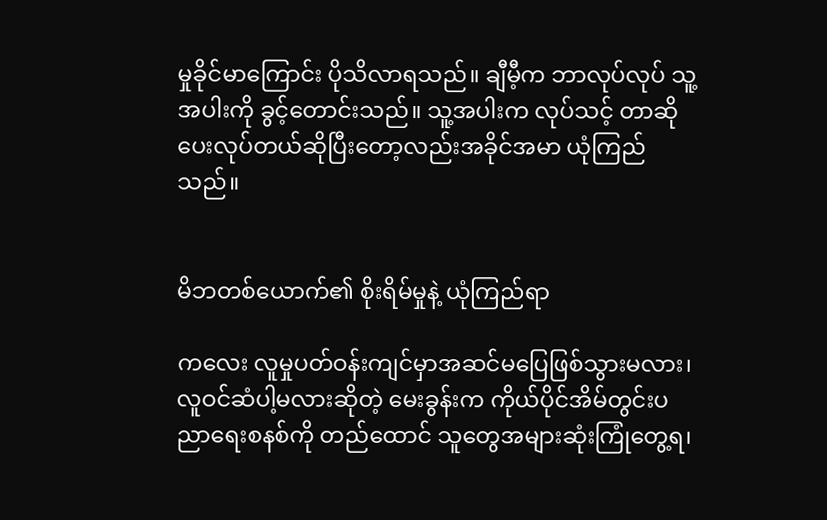မှုခိုင်မာကြောင်း ပိုသိလာရသည်။ ချီမီ့က ဘာလုပ်လုပ် သူ့အပါးကို ခွင့်တောင်းသည်။ သူ့အပါးက လုပ်သင့် တာဆို ပေးလုပ်တယ်ဆိုပြီးတော့လည်းအခိုင်အမာ ယုံကြည်သည်။


မိဘတစ်ယောက်၏ စိုးရိမ်မှုနဲ့ ယုံကြည်ရာ

ကလေး လူမှုပတ်ဝန်းကျင်မှာအဆင်မပြေဖြစ်သွားမလား၊ လူဝင်ဆံပါ့မလားဆိုတဲ့ မေးခွန်းက ကိုယ်ပိုင်အိမ်တွင်းပညာရေးစနစ်ကို တည်ထောင် သူတွေအများဆုံးကြုံတွေ့ရ၊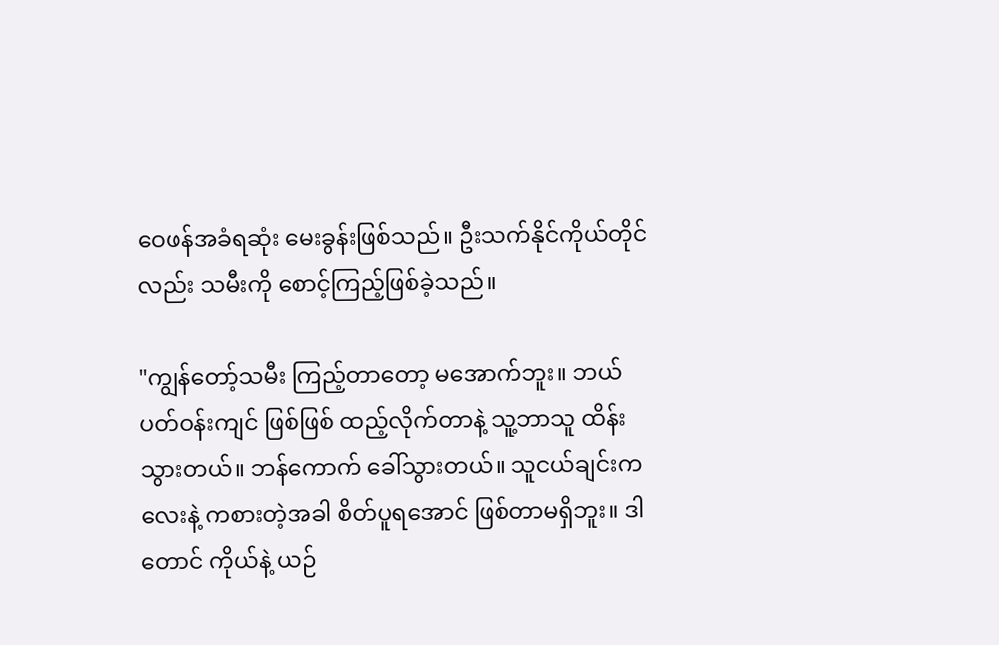ဝေဖန်အခံရဆုံး မေးခွန်းဖြစ်သည်။ ဦးသက်နိုင်ကိုယ်တိုင်လည်း သမီးကို စောင့်ကြည့်ဖြစ်ခဲ့သည်။

"ကျွန်တော့်သမီး ကြည့်တာတော့ မအောက်ဘူး။ ဘယ်ပတ်ဝန်းကျင် ဖြစ်ဖြစ် ထည့်လိုက်တာနဲ့ သူ့ဘာသူ ထိန်းသွားတယ်။ ဘန်ကောက် ခေါ်သွားတယ်။ သူငယ်ချင်းကလေးနဲ့ ကစားတဲ့အခါ စိတ်ပူရအောင် ဖြစ်တာမရှိဘူး။ ဒါတောင် ကိုယ်နဲ့ ယဉ်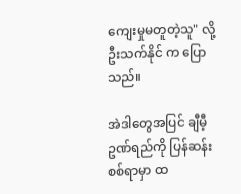ကျေးမှုမတူတဲ့သူ" လို့ ဦးသက်နိုင် က ပြောသည်။

အဲဒါတွေအပြင် ချီမီ့ဥဏ်ရည်ကို ပြန်ဆန်းစစ်ရာမှာ ထ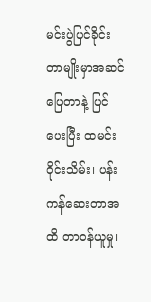မင်းပွဲပြင်ခိုင်း တာမျိုးမှာအဆင်ပြေတာနဲ့ ပြင်ပေးပြီး ထမင်းဝိုင်းသိမ်း၊ ပန်းကန်ဆေးတာအထိ တာဝန်ယူမှု၊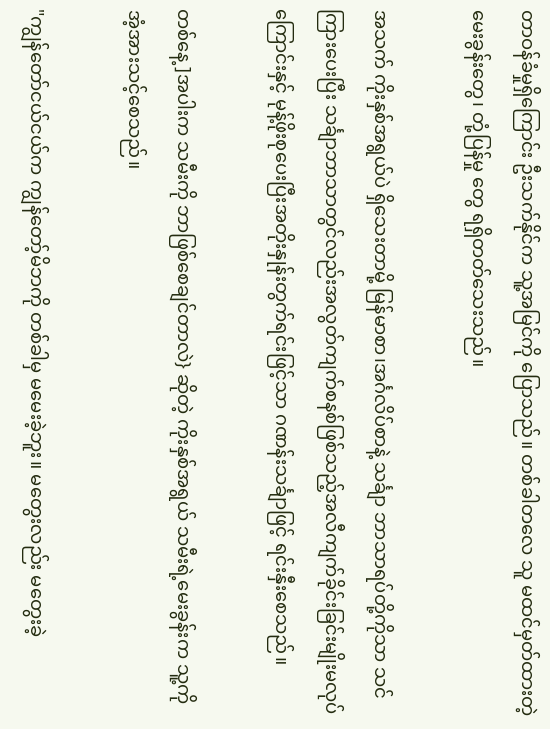တာဝန်ခံမှုရှိကြောင်း ဦးသက်နိုင်က သူ့အမြင်ကို ပြောသည်။ တစ်ခါတလေ သူ မထင်မှတ်ထားတဲ့ မေးခွန်းတွေ၊ တုံ့ပြန်မှု တွေ ရရှိတတ်သေးသည်။

အသက် ကိုးနှစ်အရွယ်ပဲ ရှိသေးတာမို့ မြန်မာစာ၊အင်္ဂလိပ်စာနဲ့ သင်္ချာ ဘာသာရပ်တို့ကိုသာ သင်ကြားပေးပြီး သင်္ချာဘာသာတွင်လည်းအလွတ်ကျက်စနစ်ဖြစ်သည့်အလီကျက်ခိုင်းခြင်းမျိုးမလုပ်ကြောင်းနှင့် မုန့်ဖိုးစုပေးပြီးအတိုးနှုန်းတွက်ရင်းဖြင့်သာ ဂဏန်းသင်္ချာဖြင့် ရင်းနှီးစေသည်။

တစ်နေ့ ]အပါးက သမီးကို ဘာဖြစ်စေချင်တာလဲ} ဆိုတဲ့ ကိုးနှစ်အရွယ် သမီးရဲ့မေးခွန်းက သူ့ကိုအံ့အားသင့်စေသည်။

"ကျွန်တော်ငယ်ငယ်က ကျွန်တော့်မိဘကို တစ်ခါမှ မမေးခဲ့ဘူး။ မတွေးလည်း မတွေးခဲ့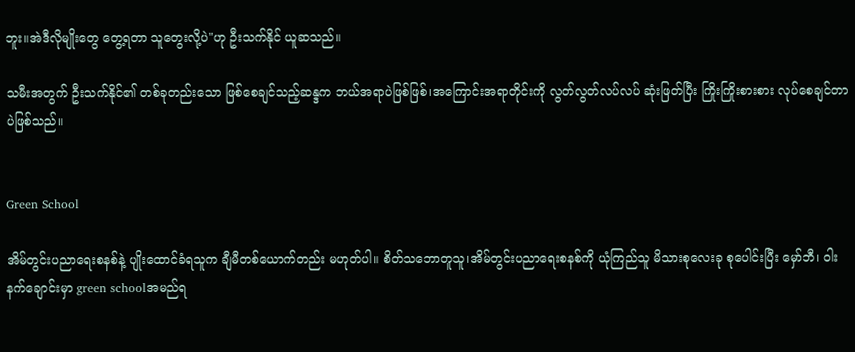ဘူး။အဲဒီလိုမျိုးတွေ တွေ့ရတာ သူတွေးလို့ပဲ"ဟု ဦးသက်နိုင် ယူဆသည်။

သမီးအတွက် ဦးသက်နိုင်၏ တစ်ခုတည်းသော ဖြစ်စေချင်သည့်ဆန္ဒက ဘယ်အရာပဲဖြစ်ဖြစ်၊အကြောင်းအရာတိုင်းကို လွတ်လွတ်လပ်လပ် ဆုံးဖြတ်ပြီး ကြိုးကြိုးစားစား လုပ်စေချင်တာပဲဖြစ်သည်။


Green School

အိမ်တွင်းပညာရေးစနစ်နဲ့ ပျိုးထောင်ခံရသူက ချီမီတစ်ယောက်တည်း မဟုတ်ပါ။ စိတ်သဘောတူသူ၊အိမ်တွင်းပညာရေးစနစ်ကို ယုံကြည်သူ မိသားစုလေးခု စုပေါင်းပြီး မှော်ဘီ၊ ဝါးနက်ချောင်းမှာ green schoolအမည်ရ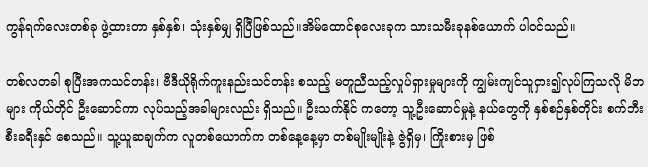ကွန်ရက်လေးတစ်ခု ဖွဲ့ထားတာ နှစ်နှစ်၊ သုံးနှစ်မျှ ရှိပြီဖြစ်သည်။အိမ်ထောင်စုလေးခုက သားသမီးခုနစ်ယောက် ပါဝင်သည်။

တစ်လတခါ စုပြီးအကသင်တန်း၊ ဗီဒီယိုရိုက်ကူးနည်းသင်တန်း စသည့် မတူညီသည့်လှုပ်ရှားမှုများကို ကျွမ်းကျင်သူငှား၍လုပ်ကြသလို မိဘများ ကိုယ်တိုင် ဦးဆောင်ကာ လုပ်သည့်အခါများလည်း ရှိသည်။ ဦးသက်နိုင် ကတော့ သူ့ဦးဆောင်မှုနဲ့ နယ်တွေကို နှစ်စဉ်နှစ်တိုင်း စက်ဘီးစီးခရီးနှင် စေသည်။ သူ့ယူဆချက်က လူတစ်ယောက်က တစ်နေ့နေ့မှာ တစ်မျိုးမျိုးနဲ့ ဇွဲရှိမှ၊ ကြိုးစားမှ ဖြစ်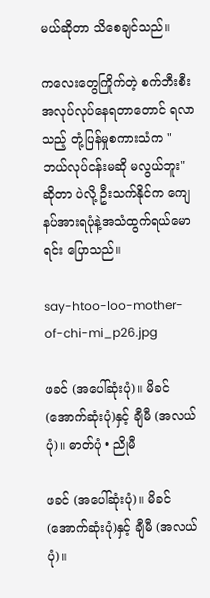မယ်ဆိုတာ သိစေချင်သည်။

ကလေးတွေကြိုက်တဲ့ စက်ဘီးစီးအလုပ်လုပ်နေရတာတောင် ရလာသည့် တုံ့ပြန်မှုစကားသံက "ဘယ်လုပ်ငန်းမဆို မလွယ်ဘူး"ဆိုတာ ပဲလို့ ဦးသက်နိုင်က ကျေနပ်အားရပုံနဲ့အသံထွက်ရယ်မောရင်း ပြောသည်။

say-htoo-loo-mother-of-chi-mi_p26.jpg

ဖခင် (အပေါ်ဆုံးပုံ)။ မိခင် (အောက်ဆုံးပုံ)နှင့် ချီမီ (အလယ်ပုံ)။ ဓာတ်ပုံ • ညိုမီ

ဖခင် (အပေါ်ဆုံးပုံ)။ မိခင် (အောက်ဆုံးပုံ)နှင့် ချီမီ (အလယ်ပုံ)။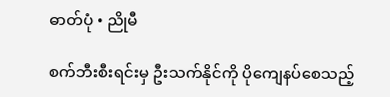ဓာတ်ပုံ • ညိုမီ

စက်ဘီးစီးရင်းမှ ဦးသက်နိုင်ကို ပိုကျေနပ်စေသည့်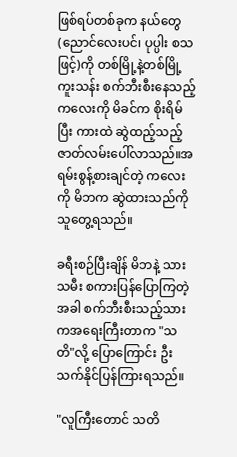ဖြစ်ရပ်တစ်ခုက နယ်တွေ (ညောင်လေးပင်၊ ပုပ္ပါး စသဖြင့်)ကို တစ်မြို့နဲ့တစ်မြို့ ကူးသန်း စက်ဘီးစီးနေသည့်ကလေးကို မိခင်က စိုးရိမ်ပြီး ကားထဲ ဆွဲထည့်သည့် ဇာတ်လမ်းပေါ်လာသည်။အရမ်းစွန့်စားချင်တဲ့ ကလေးကို မိဘက ဆွဲထားသည်ကို သူတွေ့ရသည်။

ခရီးစဉ်ပြီးချိန် မိဘနဲ့ သားသမီး စကားပြန်ပြောကြတဲ့အခါ စက်ဘီးစီးသည့်သားကအရေးကြီးတာက "သတိ"လို့ ပြောကြောင်း ဦးသက်နိုင်ပြန်ကြားရသည်။

"လူကြီးတောင် သတိ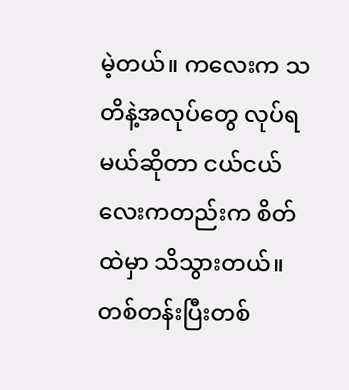မဲ့တယ်။ ကလေးက သတိနဲ့အလုပ်တွေ လုပ်ရမယ်ဆိုတာ ငယ်ငယ်လေးကတည်းက စိတ်ထဲမှာ သိသွားတယ်။ တစ်တန်းပြီးတစ်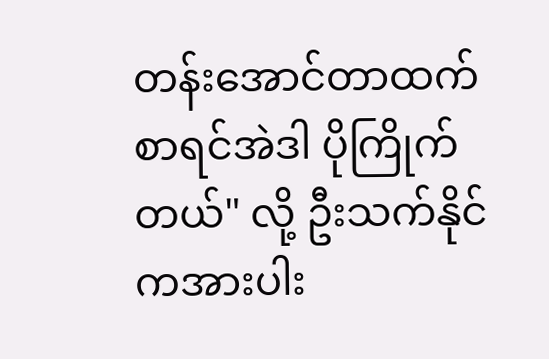တန်းအောင်တာထက်စာရင်အဲဒါ ပိုကြိုက်တယ်" လို့ ဦးသက်နိုင်ကအားပါး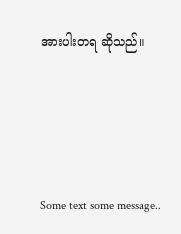အားပါးတရ ဆိုသည်။




Some text some message..